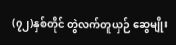(၇၂)နှစ်တိုင် တွဲလက်တူယှဉ် ဆွေမျိုး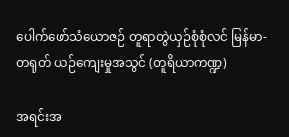ပေါက်ဖော်သံယောဇဉ် တူရာတွဲယှဉ်စုံစုံလင် မြန်မာ-တရုတ် ယဉ်ကျေးမှုအသွင် (တူရိယာကဏ္ဍ)

အရင်းအ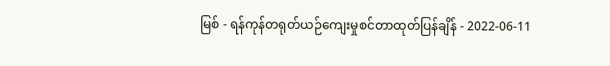မြစ် - ရန်ကုန်တရုတ်ယဉ်ကျေးမှုစင်တာထုတ်ပြန်ချိန် - 2022-06-11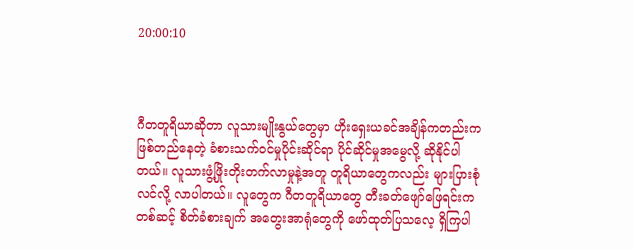20:00:10



ဂီတတူရိယာဆိုတာ လူသားမျိုးနွယ်တွေမှာ ဟိုးရှေးယခင်အချိန်ကတည်းက ဖြစ်တည်နေတဲ့ ခံစားသက်ဝင်မှုပိုင်းဆိုင်ရာ ပိုင်ဆိုင်မှုအမွေလို့ ဆိုနိုင်ပါတယ်။ လူသားဖွံ့ဖြိုးတိုးတက်လာမှုနဲ့အတူ တူရိယာတွေကလည်း များပြားစုံလင်လို့ လာပါတယ်။ လူတွေက ဂီတတူရိယာတွေ တီးခတ်ဖျော်ဖြေရင်းကတစ်ဆင့် စိတ်ခံစားချက် အတွေးအာရုံတွေကို ဖော်ထုတ်ပြသလေ့ ရှိကြပါ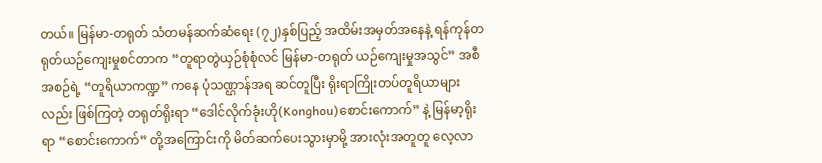တယ်။ မြန်မာ-တရုတ် သံတမန်ဆက်ဆံရေး (၇၂)နှစ်ပြည့် အထိမ်းအမှတ်အနေနဲ့ ရန်ကုန်တရုတ်ယဉ်ကျေးမှုစင်တာက “တူရာတွဲယှဉ်စုံစုံလင် မြန်မာ-တရုတ် ယဉ်ကျေးမှုအသွင်” အစီအစဉ်ရဲ့ “တူရိယာကဏ္ဍ” ကနေ ပုံသဏ္ဌာန်အရ ဆင်တူပြီး ရိုးရာကြိုးတပ်တူရိယာများလည်း ဖြစ်ကြတဲ့ တရုတ်ရိုးရာ “ဒေါင်လိုက်ခုံးဟို(Konghou)စောင်းကောက်” နဲ့ မြန်မာ့ရိုးရာ “စောင်းကောက်” တို့အကြောင်းကို မိတ်ဆက်ပေးသွားမှာမို့ အားလုံးအတူတူ လေ့လာ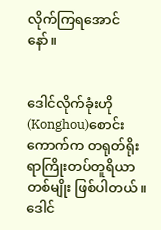လိုက်ကြရအောင်နော်။


ဒေါင်လိုက်ခုံးဟို(Konghou)စောင်းကောက်က တရုတ်ရိုးရာကြိုးတပ်တူရိယာတစ်မျိုး ဖြစ်ပါတယ်။ ဒေါင်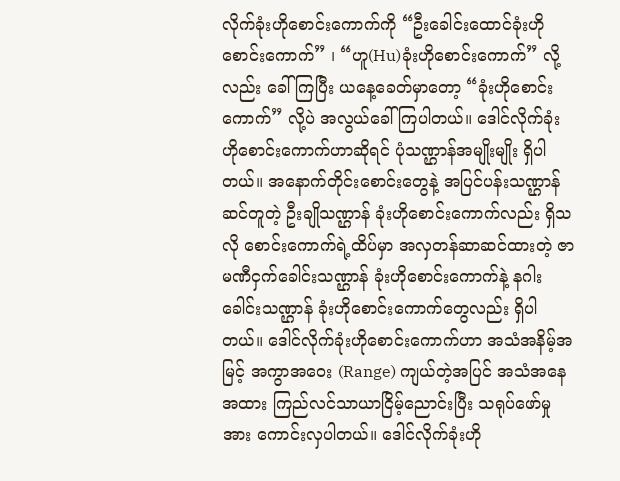လိုက်ခုံးဟိုစောင်းကောက်ကို “ဦးခေါင်းထောင်ခုံးဟိုစောင်းကောက်” ၊ “ဟူ(Hu)ခုံးဟိုစောင်းကောက်” လို့လည်း ခေါ်ကြပြီး ယနေ့ခေတ်မှာတော့ “ခုံးဟိုစောင်းကောက်” လို့ပဲ အလွယ်ခေါ်ကြပါတယ်။ ဒေါင်လိုက်ခုံးဟိုစောင်းကောက်ဟာဆိုရင် ပုံသဏ္ဌာန်အမျိုးမျိုး ရှိပါတယ်။ အနောက်တိုင်းစောင်းတွေနဲ့ အပြင်ပန်းသဏ္ဌာန် ဆင်တူတဲ့ ဦးချိုသဏ္ဌာန် ခုံးဟိုစောင်းကောက်လည်း ရှိသလို စောင်းကောက်ရဲ့ထိပ်မှာ အလှတန်ဆာဆင်ထားတဲ့ ဇာမဏီငှက်ခေါင်းသဏ္ဌာန် ခုံးဟိုစောင်းကောက်နဲ့ နဂါးခေါင်းသဏ္ဌာန် ခုံးဟိုစောင်းကောက်တွေလည်း ရှိပါတယ်။ ဒေါင်လိုက်ခုံးဟိုစောင်းကောက်ဟာ အသံအနိမ့်အမြင့် အကွာအဝေး (Range) ကျယ်တဲ့အပြင် အသံအနေအထား ကြည်လင်သာယာငြိမ့်ညောင်းပြီး သရုပ်ဖော်မှုအား ကောင်းလှပါတယ်။ ဒေါင်လိုက်ခုံးဟို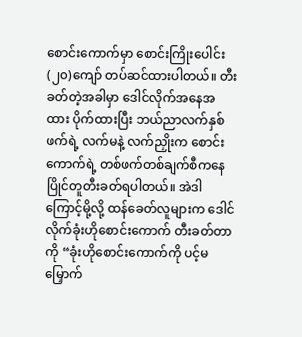စောင်းကောက်မှာ စောင်းကြိုးပေါင်း (၂၀)ကျော် တပ်ဆင်ထားပါတယ်။ တီးခတ်တဲ့အခါမှာ ဒေါင်လိုက်အနေအထား ပိုက်ထားပြီး ဘယ်ညာလက်နှစ်ဖက်ရဲ့ လက်မနဲ့ လက်ညှိုးက စောင်းကောက်ရဲ့ တစ်ဖက်တစ်ချက်စီကနေ ပြိုင်တူတီးခတ်ရပါတယ်။ အဲဒါကြောင့်မို့လို့ ထန်ခေတ်လူများက ဒေါင်လိုက်ခုံးဟိုစောင်းကောက် တီးခတ်တာကို “ခုံးဟိုစောင်းကောက်ကို ပင့်မမြှောက်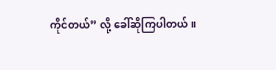ကိုင်တယ်” လို့ ခေါ်ဆိုကြပါတယ်။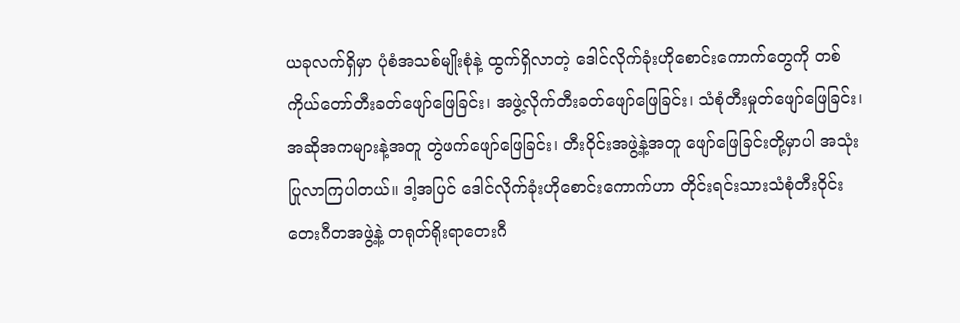ယခုလက်ရှိမှာ ပုံစံအသစ်မျိုးစုံနဲ့ ထွက်ရှိလာတဲ့ ဒေါင်လိုက်ခုံးဟိုစောင်းကောက်တွေကို တစ်ကိုယ်တော်တီးခတ်ဖျော်ဖြေခြင်း၊ အဖွဲ့လိုက်တီးခတ်ဖျော်ဖြေခြင်း၊ သံစုံတီးမှုတ်ဖျော်ဖြေခြင်း၊ အဆိုအကများနဲ့အတူ တွဲဖက်ဖျော်ဖြေခြင်း၊ တီးဝိုင်းအဖွဲ့နဲ့အတူ ဖျော်ဖြေခြင်းတို့မှာပါ အသုံးပြုလာကြပါတယ်။ ဒါ့အပြင် ဒေါင်လိုက်ခုံးဟိုစောင်းကောက်ဟာ တိုင်းရင်းသားသံစုံတီးဝိုင်းတေးဂီတအဖွဲ့နဲ့ တရုတ်ရိုးရာတေးဂီ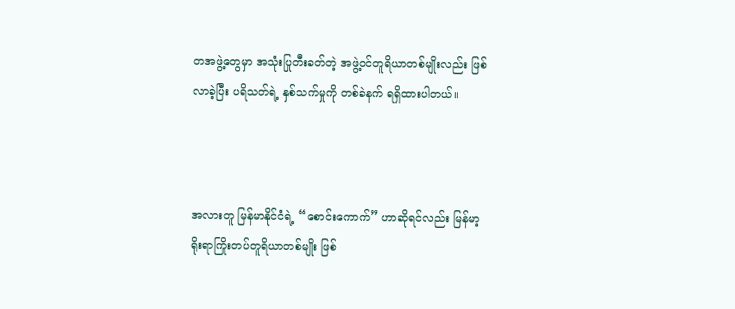တအဖွဲ့တွေမှာ အသုံးပြုတီးခတ်တဲ့ အဖွဲ့ဝင်တူရိယာတစ်မျိုးလည်း ဖြစ်လာခဲ့ပြီး ပရိသတ်ရဲ့ နှစ်သက်မှုကို တစ်ခဲနက် ရရှိထားပါတယ်။



အလားတူ မြန်မာနိုင်ငံရဲ့ “စောင်းကောက်” ဟာဆိုရင်လည်း မြန်မာ့ရိုးရာကြိုးတပ်တူရိယာတစ်မျိုး ဖြစ်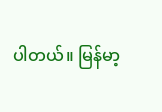ပါတယ်။ မြန်မာ့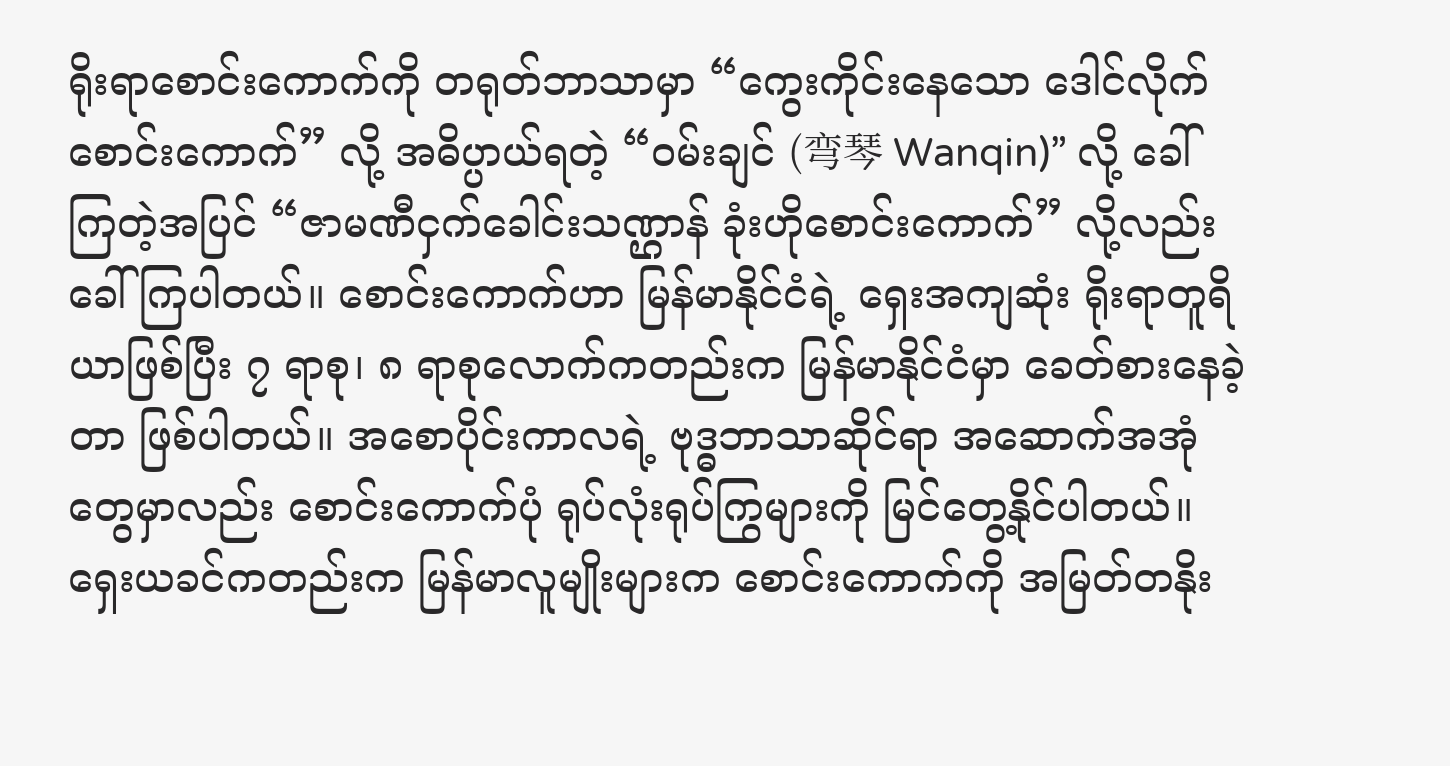ရိုးရာစောင်းကောက်ကို တရုတ်ဘာသာမှာ “ကွေးကိုင်းနေသော ဒေါင်လိုက်စောင်းကောက်” လို့ အဓိပ္ပာယ်ရတဲ့ “ဝမ်းချင် (弯琴 Wanqin)” လို့ ခေါ်ကြတဲ့အပြင် “ဇာမဏီငှက်ခေါင်းသဏ္ဌာန် ခုံးဟိုစောင်းကောက်” လို့လည်း ခေါ်ကြပါတယ်။ စောင်းကောက်ဟာ မြန်မာနိုင်ငံရဲ့ ရှေးအကျဆုံး ရိုးရာတူရိယာဖြစ်ပြီး ၇ ရာစု၊ ၈ ရာစုလောက်ကတည်းက မြန်မာနိုင်ငံမှာ ခေတ်စားနေခဲ့တာ ဖြစ်ပါတယ်။ အစောပိုင်းကာလရဲ့ ဗုဒ္ဓဘာသာဆိုင်ရာ အဆောက်အအုံတွေမှာလည်း စောင်းကောက်ပုံ ရုပ်လုံးရုပ်ကြွများကို မြင်တွေ့နိုင်ပါတယ်။ ရှေးယခင်ကတည်းက မြန်မာလူမျိုးများက စောင်းကောက်ကို အမြတ်တနိုး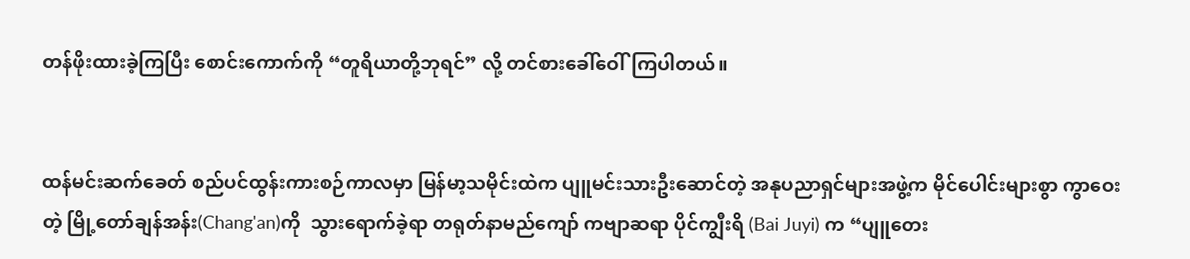တန်ဖိုးထားခဲ့ကြပြီး စောင်းကောက်ကို “တူရိယာတို့ဘုရင်” လို့ တင်စားခေါ်ဝေါ်ကြပါတယ်။


ထန်မင်းဆက်ခေတ် စည်ပင်ထွန်းကားစဉ်ကာလမှာ မြန်မာ့သမိုင်းထဲက ပျူမင်းသားဦးဆောင်တဲ့ အနုပညာရှင်များအဖွဲ့က မိုင်ပေါင်းများစွာ ကွာဝေးတဲ့ မြို့တော်ချန်အန်း(Chang'an)ကို  သွားရောက်ခဲ့ရာ တရုတ်နာမည်ကျော် ကဗျာဆရာ ပိုင်ကျွီးရိ (Bai Juyi) က “ပျူတေး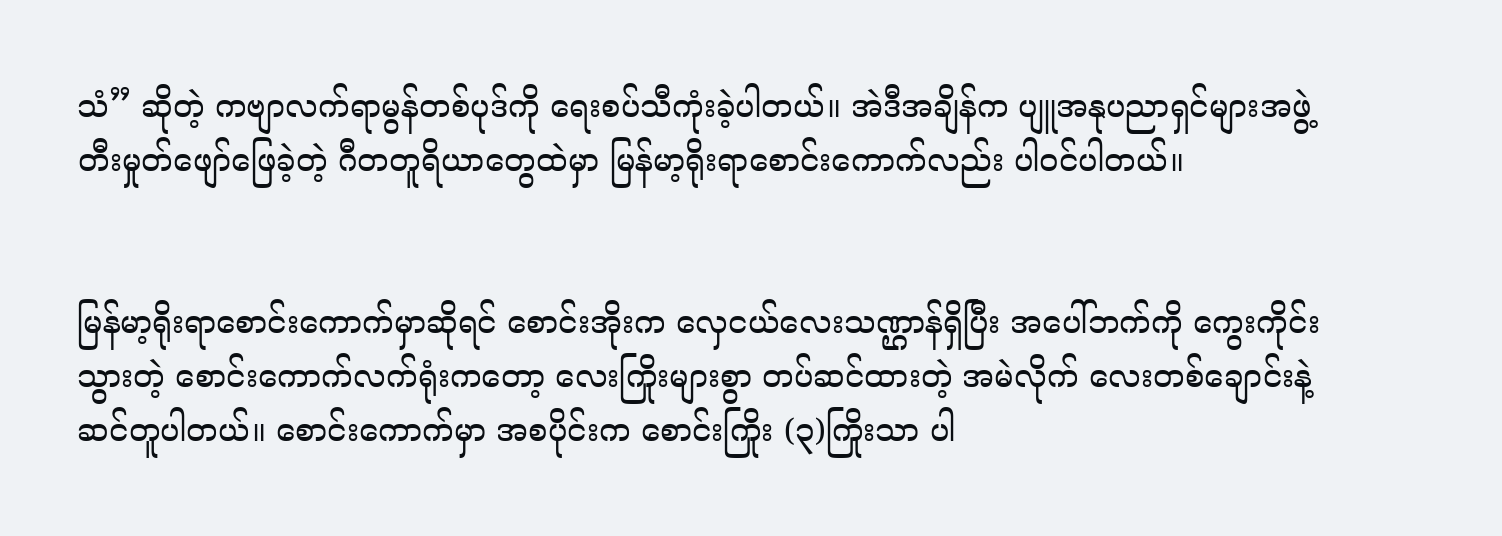သံ” ဆိုတဲ့ ကဗျာလက်ရာမွန်တစ်ပုဒ်ကို ရေးစပ်သီကုံးခဲ့ပါတယ်။ အဲဒီအချိန်က ပျူအနုပညာရှင်များအဖွဲ့ တီးမှုတ်ဖျော်ဖြေခဲ့တဲ့ ဂီတတူရိယာတွေထဲမှာ မြန်မာ့ရိုးရာစောင်းကောက်လည်း ပါဝင်ပါတယ်။


မြန်မာ့ရိုးရာစောင်းကောက်မှာဆိုရင် စောင်းအိုးက လှေငယ်လေးသဏ္ဌာန်ရှိပြီး အပေါ်ဘက်ကို ကွေးကိုင်းသွားတဲ့ စောင်းကောက်လက်ရုံးကတော့ လေးကြိုးများစွာ တပ်ဆင်ထားတဲ့ အမဲလိုက် လေးတစ်ချောင်းနဲ့ ဆင်တူပါတယ်။ စောင်းကောက်မှာ အစပိုင်းက စောင်းကြိုး (၃)ကြိုးသာ ပါ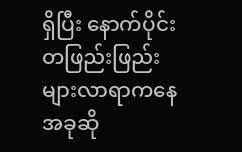ရှိပြီး နောက်ပိုင်း တဖြည်းဖြည်း များလာရာကနေ အခုဆို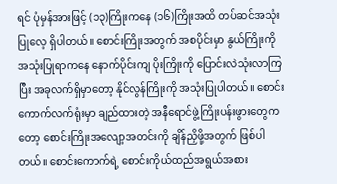ရင် ပုံမှန်အားဖြင့် (၁၃)ကြိုးကနေ (၁၆)ကြိုးအထိ တပ်ဆင်အသုံးပြုလေ့ ရှိပါတယ်။ စောင်းကြိုးအတွက် အစပိုင်းမှာ နွယ်ကြိုးကို အသုံးပြုရာကနေ နောက်ပိုင်းကျ ပိုးကြိုးကို ပြောင်းလဲသုံးလာကြပြီး အခုလက်ရှိမှာတော့ နိုင်လွန်ကြိုးကို အသုံးပြုပါတယ်။ စောင်းကောက်လက်ရုံးမှာ ချည်ထားတဲ့ အနီရောင်ဖွဲ့ကြိုးပန်းဖွားတွေကတော့ စောင်းကြိုးအလျော့အတင်းကို ချိန်ညှိဖို့အတွက် ဖြစ်ပါတယ်။ စောင်းကောက်ရဲ့ စောင်းကိုယ်ထည်အရွယ်အစား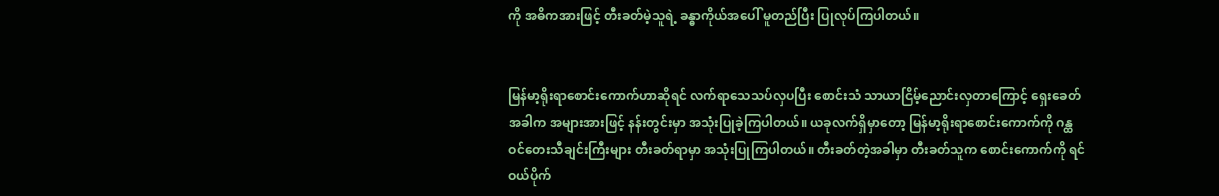ကို အဓိကအားဖြင့် တီးခတ်မဲ့သူရဲ့ ခန္ဓာကိုယ်အပေါ် မူတည်ပြီး ပြုလုပ်ကြပါတယ်။


မြန်မာ့ရိုးရာစောင်းကောက်ဟာဆိုရင် လက်ရာသေသပ်လှပပြီး စောင်းသံ သာယာငြိမ့်ညောင်းလှတာကြောင့် ရှေးခေတ်အခါက အများအားဖြင့် နန်းတွင်းမှာ အသုံးပြုခဲ့ကြပါတယ်။ ယခုလက်ရှိမှာတော့ မြန်မာ့ရိုးရာစောင်းကောက်ကို ဂန္ထဝင်တေးသီချင်းကြီးများ တီးခတ်ရာမှာ အသုံးပြုကြပါတယ်။ တီးခတ်တဲ့အခါမှာ တီးခတ်သူက စောင်းကောက်ကို ရင်ဝယ်ပိုက်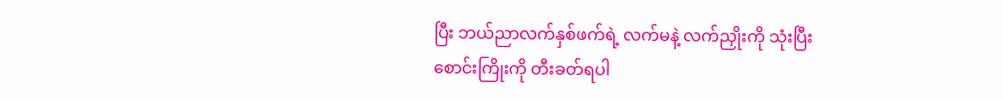ပြီး ဘယ်ညာလက်နှစ်ဖက်ရဲ့ လက်မနဲ့ လက်ညှိုးကို သုံးပြီး စောင်းကြိုးကို တီးခတ်ရပါ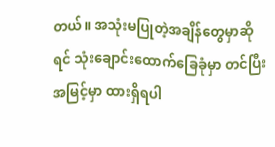တယ်။ အသုံးမပြုတဲ့အချိန်တွေမှာဆိုရင် သုံးချောင်းထောက်ခြေခုံမှာ တင်ပြီး အမြင့်မှာ ထားရှိရပါ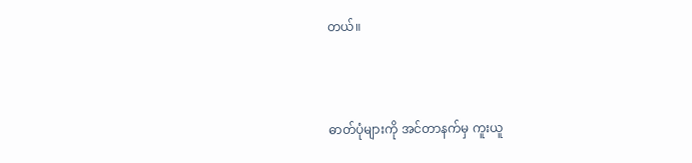တယ်။



ဓာတ်ပုံများကို အင်တာနက်မှ ကူးယူ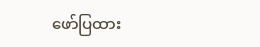ဖော်ပြထား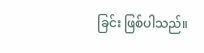ခြင်း ဖြစ်ပါသည်။